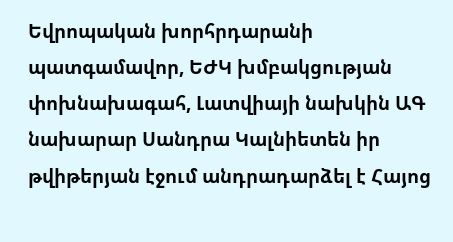Եվրոպական խորհրդարանի պատգամավոր, ԵԺԿ խմբակցության փոխնախագահ, Լատվիայի նախկին ԱԳ նախարար Սանդրա Կալնիետեն իր թվիթերյան էջում անդրադարձել է Հայոց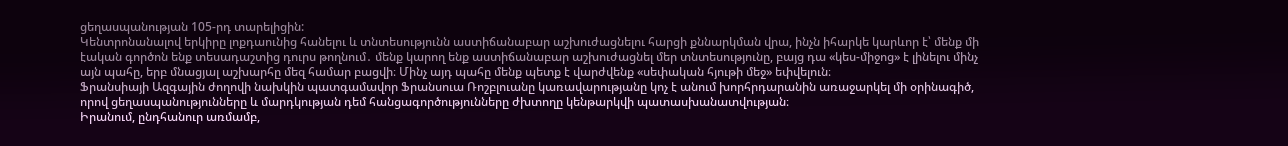ցեղասպանության 105-րդ տարելիցին:
Կենտրոնանալով երկիրը լոքդաունից հանելու և տնտեսությունն աստիճանաբար աշխուժացնելու հարցի քննարկման վրա, ինչն իհարկե կարևոր է՝ մենք մի էական գործոն ենք տեսադաշտից դուրս թողնում․ մենք կարող ենք աստիճանաբար աշխուժացնել մեր տնտեսությունը, բայց դա «կես-միջոց» է լինելու մինչ այն պահը, երբ մնացյալ աշխարհը մեզ համար բացվի։ Մինչ այդ պահը մենք պետք է վարժվենք «սեփական հյութի մեջ» եփվելուն։
Ֆրանսիայի Ազգային ժողովի նախկին պատգամավոր Ֆրանսուա Ռոշբլուանը կառավարությանը կոչ է անում խորհրդարանին առաջարկել մի օրինագիծ, որով ցեղասպանությունները և մարդկության դեմ հանցագործությունները ժխտողը կենթարկվի պատասխանատվության։
Իրանում, ընդհանուր առմամբ,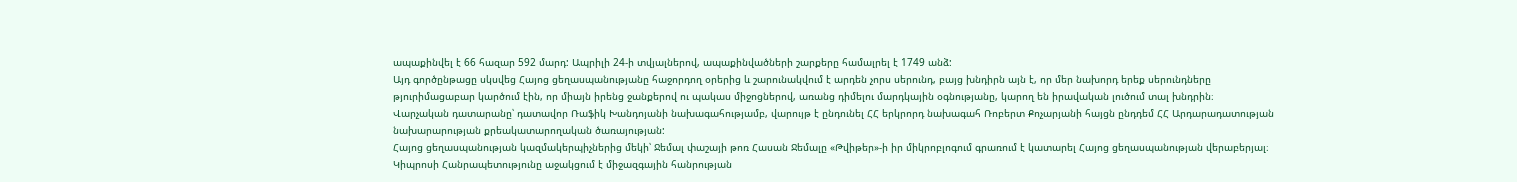ապաքինվել է 66 հազար 592 մարդ: Ապրիլի 24-ի տվյալներով, ապաքինվածների շարքերը համալրել է 1749 անձ:
Այդ գործընթացը սկսվեց Հայոց ցեղասպանությանը հաջորդող օրերից և շարունակվում է արդեն չորս սերունդ, բայց խնդիրն այն է, որ մեր նախորդ երեք սերունդները թյուրիմացաբար կարծում էին, որ միայն իրենց ջանքերով ու պակաս միջոցներով, առանց դիմելու մարդկային օգնությանը, կարող են իրավական լուծում տալ խնդրին։
Վարչական դատարանը՝ դատավոր Ռաֆիկ Խանդոյանի նախագահությամբ, վարույթ է ընդունել ՀՀ երկրորդ նախագահ Ռոբերտ Քոչարյանի հայցն ընդդեմ ՀՀ Արդարադատության նախարարության քրեակատարողական ծառայության:
Հայոց ցեղասպանության կազմակերպիչներից մեկի՝ Ջեմալ փաշայի թոռ Հասան Ջեմալը «Թվիթեր»-ի իր միկրոբլոգում գրառում է կատարել Հայոց ցեղասպանության վերաբերյալ։
Կիպրոսի Հանրապետությունը աջակցում է միջազգային հանրության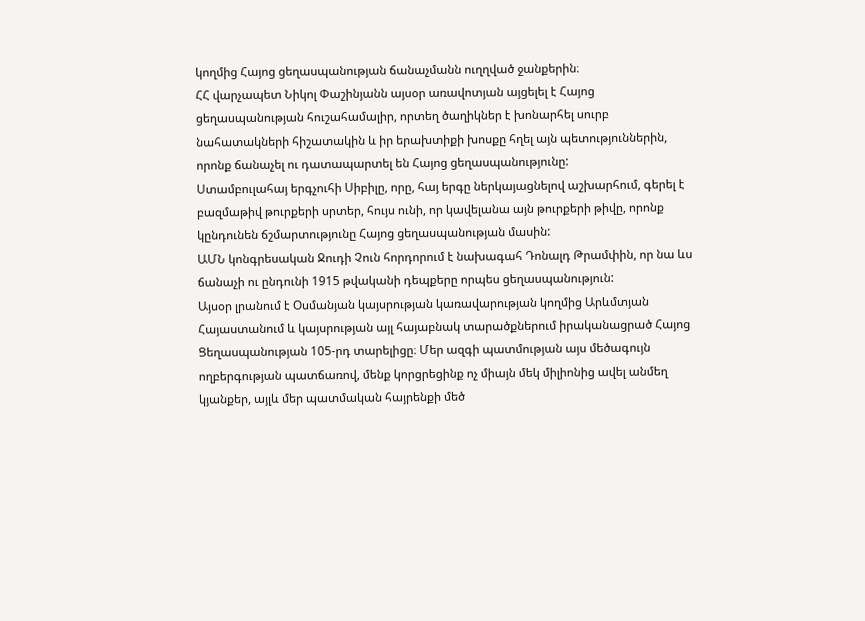կողմից Հայոց ցեղասպանության ճանաչմանն ուղղված ջանքերին։
ՀՀ վարչապետ Նիկոլ Փաշինյանն այսօր առավոտյան այցելել է Հայոց ցեղասպանության հուշահամալիր, որտեղ ծաղիկներ է խոնարհել սուրբ նահատակների հիշատակին և իր երախտիքի խոսքը հղել այն պետություններին, որոնք ճանաչել ու դատապարտել են Հայոց ցեղասպանությունը:
Ստամբուլահայ երգչուհի Սիբիլը, որը, հայ երգը ներկայացնելով աշխարհում, գերել է բազմաթիվ թուրքերի սրտեր, հույս ունի, որ կավելանա այն թուրքերի թիվը, որոնք կընդունեն ճշմարտությունը Հայոց ցեղասպանության մասին:
ԱՄՆ կոնգրեսական Ջուդի Չուն հորդորում է նախագահ Դոնալդ Թրամփին, որ նա ևս ճանաչի ու ընդունի 1915 թվականի դեպքերը որպես ցեղասպանություն:
Այսօր լրանում է Օսմանյան կայսրության կառավարության կողմից Արևմտյան Հայաստանում և կայսրության այլ հայաբնակ տարածքներում իրականացրած Հայոց Ցեղասպանության 105-րդ տարելիցը։ Մեր ազգի պատմության այս մեծագույն ողբերգության պատճառով, մենք կորցրեցինք ոչ միայն մեկ միլիոնից ավել անմեղ կյանքեր, այլև մեր պատմական հայրենքի մեծ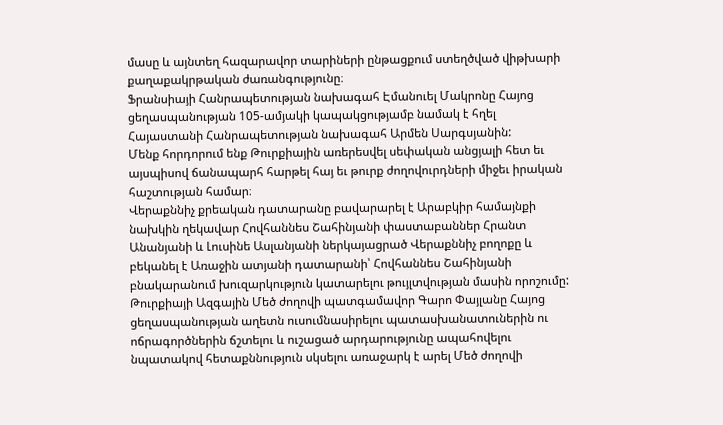մասը և այնտեղ հազարավոր տարիների ընթացքում ստեղծված վիթխարի քաղաքակրթական ժառանգությունը։
Ֆրանսիայի Հանրապետության նախագահ Էմանուել Մակրոնը Հայոց ցեղասպանության 105-ամյակի կապակցությամբ նամակ է հղել Հայաստանի Հանրապետության նախագահ Արմեն Սարգսյանին:
Մենք հորդորում ենք Թուրքիային առերեսվել սեփական անցյալի հետ եւ այսպիսով ճանապարհ հարթել հայ եւ թուրք ժողովուրդների միջեւ իրական հաշտության համար։
Վերաքննիչ քրեական դատարանը բավարարել է Արաբկիր համայնքի նախկին ղեկավար Հովհաննես Շահինյանի փաստաբաններ Հրանտ Անանյանի և Լուսինե Ասլանյանի ներկայացրած Վերաքննիչ բողոքը և բեկանել է Առաջին ատյանի դատարանի՝ Հովհաննես Շահինյանի բնակարանում խուզարկություն կատարելու թույլտվության մասին որոշումը:
Թուրքիայի Ազգային Մեծ ժողովի պատգամավոր Գարո Փայլանը Հայոց ցեղասպանության աղետն ուսումնասիրելու պատասխանատուներին ու ոճրագործներին ճշտելու և ուշացած արդարությունը ապահովելու նպատակով հետաքննություն սկսելու առաջարկ է արել Մեծ ժողովի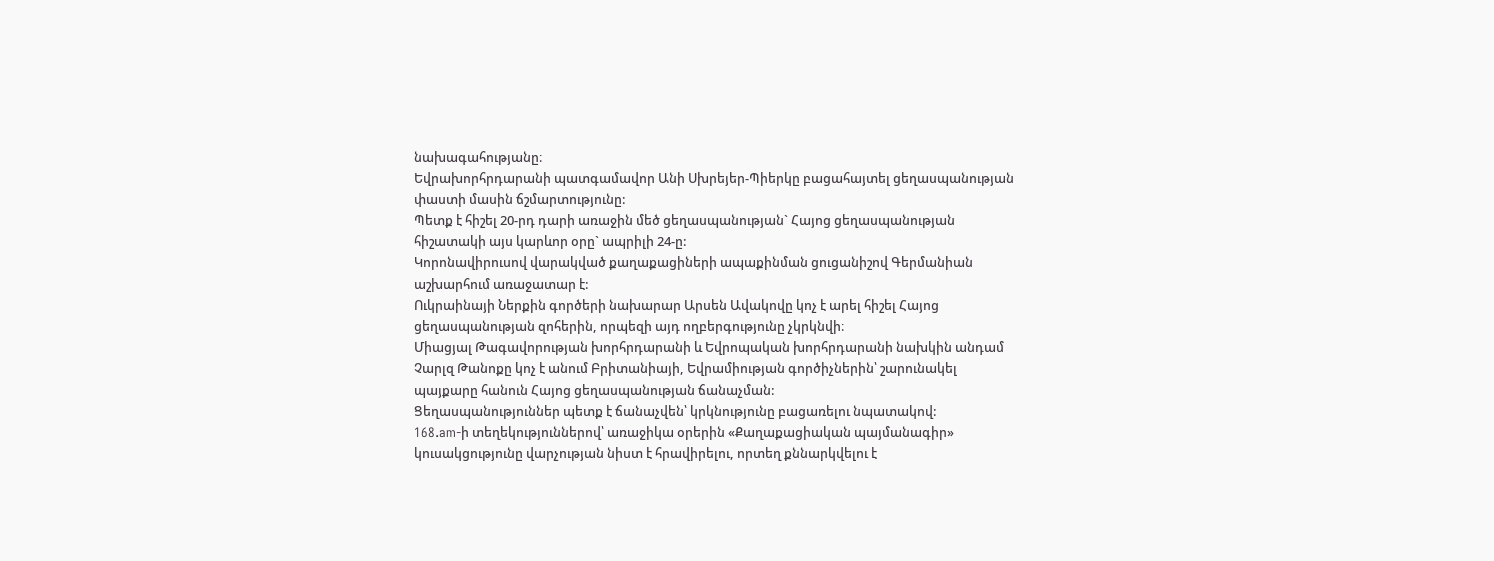նախագահությանը։
Եվրախորհրդարանի պատգամավոր Անի Սխրեյեր-Պիերկը բացահայտել ցեղասպանության փաստի մասին ճշմարտությունը:
Պետք է հիշել 20-րդ դարի առաջին մեծ ցեղասպանության` Հայոց ցեղասպանության հիշատակի այս կարևոր օրը` ապրիլի 24-ը:
Կորոնավիրուսով վարակված քաղաքացիների ապաքինման ցուցանիշով Գերմանիան աշխարհում առաջատար է:
Ուկրաինայի Ներքին գործերի նախարար Արսեն Ավակովը կոչ է արել հիշել Հայոց ցեղասպանության զոհերին, որպեզի այդ ողբերգությունը չկրկնվի։
Միացյալ Թագավորության խորհրդարանի և Եվրոպական խորհրդարանի նախկին անդամ Չարլզ Թանոքը կոչ է անում Բրիտանիայի, Եվրամիության գործիչներին՝ շարունակել պայքարը հանուն Հայոց ցեղասպանության ճանաչման:
Ցեղասպանություններ պետք է ճանաչվեն՝ կրկնությունը բացառելու նպատակով:
168.am-ի տեղեկություններով՝ առաջիկա օրերին «Քաղաքացիական պայմանագիր» կուսակցությունը վարչության նիստ է հրավիրելու, որտեղ քննարկվելու է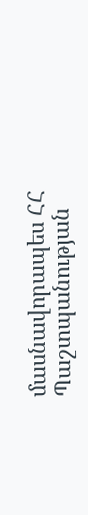մասնավորապես ՀՀ Պաշտպանության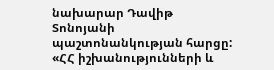նախարար Դավիթ Տոնոյանի պաշտոնանկության հարցը:
«ՀՀ իշխանությունների և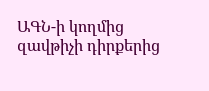ԱԳՆ-ի կողմից զավթիչի դիրքերից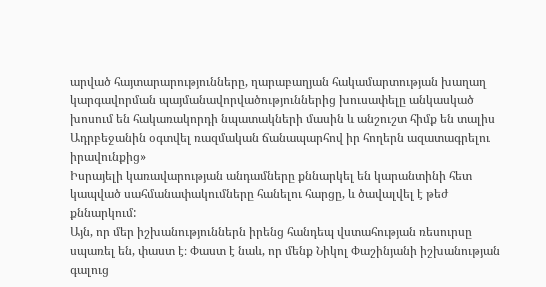արված հայտարարությունները, ղարաբաղյան հակամարտության խաղաղ կարգավորման պայմանավորվածություններից խուսափելը անկասկած խոսում են հակառակորդի նպատակների մասին և անշուշտ հիմք են տալիս Ադրբեջանին օգտվել ռազմական ճանապարհով իր հողերն ազատագրելու իրավունքից»
Իսրայելի կառավարության անդամները քննարկել են կարանտինի հետ կապված սահմանափակումները հանելու հարցը, և ծավալվել է թեժ քննարկում:
Այն, որ մեր իշխանություններն իրենց հանդեպ վստահության ռեսուրսը սպառել են, փաստ է։ Փաստ է նաև, որ մենք Նիկոլ Փաշինյանի իշխանության գալուց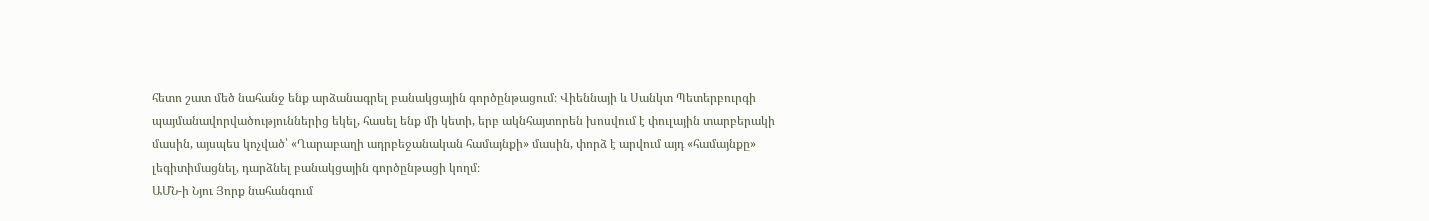հետո շատ մեծ նահանջ ենք արձանագրել բանակցային գործընթացում։ Վիեննայի և Սանկտ Պետերբուրգի պայմանավորվածություններից եկել, հասել ենք մի կետի, երբ ակնհայտորեն խոսվում է փուլային տարբերակի մասին, այսպես կոչված՝ «Ղարաբաղի ադրբեջանական համայնքի» մասին, փորձ է արվում այդ «համայնքը» լեգիտիմացնել, դարձնել բանակցային գործընթացի կողմ։
ԱՄՆ-ի Նյու Յորք նահանգում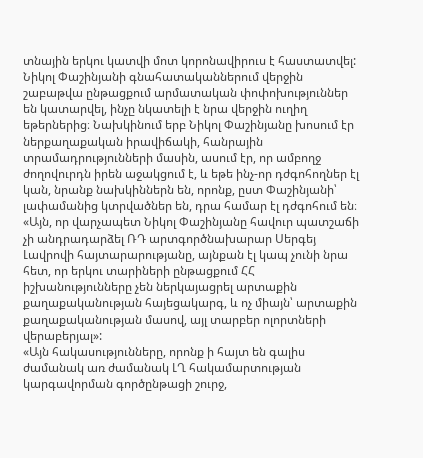տնային երկու կատվի մոտ կորոնավիրուս է հաստատվել:
Նիկոլ Փաշինյանի գնահատականներում վերջին շաբաթվա ընթացքում արմատական փոփոխություններ են կատարվել, ինչը նկատելի է նրա վերջին ուղիղ եթերներից։ Նախկինում երբ Նիկոլ Փաշինյանը խոսում էր ներքաղաքական իրավիճակի, հանրային տրամադրությունների մասին, ասում էր, որ ամբողջ ժողովուրդն իրեն աջակցում է, և եթե ինչ-որ դժգոհողներ էլ կան, նրանք նախկիններն են, որոնք, ըստ Փաշինյանի՝ լափամանից կտրվածներ են, դրա համար էլ դժգոհում են։
«Այն, որ վարչապետ Նիկոլ Փաշինյանը հավուր պատշաճի չի անդրադարձել ՌԴ արտգործնախարար Սերգեյ Լավրովի հայտարարությանը, այնքան էլ կապ չունի նրա հետ, որ երկու տարիների ընթացքում ՀՀ իշխանությունները չեն ներկայացրել արտաքին քաղաքականության հայեցակարգ, և ոչ միայն՝ արտաքին քաղաքականության մասով, այլ տարբեր ոլորտների վերաբերյալ»:
«Այն հակասությունները, որոնք ի հայտ են գալիս ժամանակ առ ժամանակ ԼՂ հակամարտության կարգավորման գործընթացի շուրջ,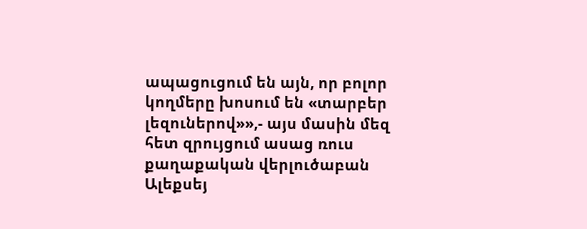ապացուցում են այն, որ բոլոր կողմերը խոսում են «տարբեր լեզուներով»»,- այս մասին մեզ հետ զրույցում ասաց ռուս քաղաքական վերլուծաբան Ալեքսեյ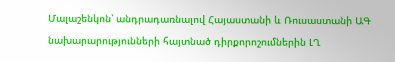Մալաշենկոն՝ անդրադառնալով Հայաստանի և Ռուսաստանի ԱԳ նախարարությունների հայտնած դիրքորոշումներին ԼՂ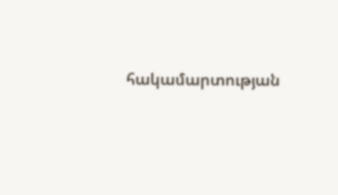հակամարտության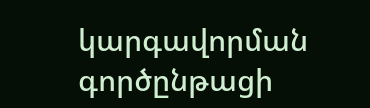կարգավորման գործընթացի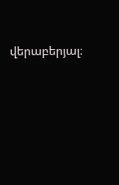վերաբերյալ։